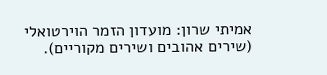אמיתי שרון: מועדון הזמר הוירטואלי (שירים אהובים ושירים מקוריים).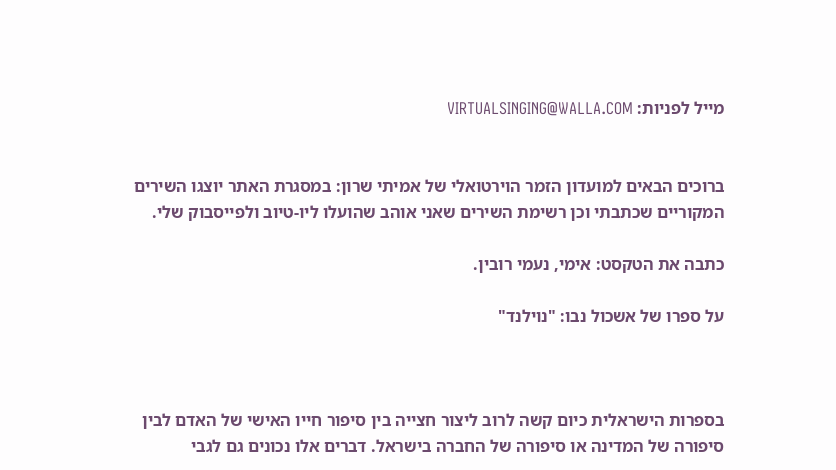מייל לפניות: VIRTUALSINGING@WALLA.COM


ברוכים הבאים למועדון הזמר הוירטואלי של אמיתי שרון: במסגרת האתר יוצגו השירים המקוריים שכתבתי וכן רשימת השירים שאני אוהב שהועלו ליו-טיוב ולפייסבוק שלי.

כתבה את הטקסט: אימי, נעמי רובין.

על ספרו של אשכול נבו: "נוילנד"



בספרות הישראלית כיום קשה לרוב ליצור חצייה בין סיפור חייו האישי של האדם לבין סיפורה של המדינה או סיפורה של החברה בישראל. דברים אלו נכונים גם לגבי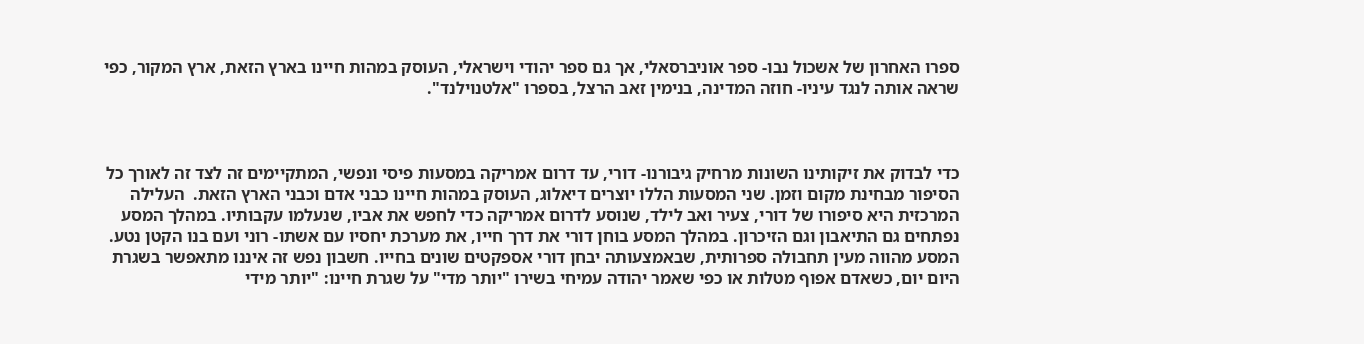ספרו האחרון של אשכול נבו- ספר אוניברסאלי, אך גם ספר יהודי וישראלי, העוסק במהות חיינו בארץ הזאת, ארץ המקור, כפי שראה אותה לנגד עיניו- חוזה המדינה, בנימין זאב הרצל, בספרו "אלטנוילנד".



כדי לבדוק את זיקותינו השונות מרחיק גיבורנו- דורי, עד דרום אמריקה במסעות פיסי ונפשי, המתקיימים זה לצד זה לאורך כל הסיפור מבחינת מקום וזמן. שני המסעות הללו יוצרים דיאלוג, העוסק במהות חיינו כבני אדם וכבני הארץ הזאת.  העלילה המרכזית היא סיפורו של דורי, צעיר ואב לילד, שנוסע לדרום אמריקה כדי לחפש את אביו, שנעלמו עקבותיו. במהלך המסע נפתחים גם התיאבון וגם הזיכרון. במהלך המסע בוחן דורי את דרך חייו, את מערכת יחסיו עם אשתו- רוני ועם בנו הקטן נטע. המסע מהווה מעין תחבולה ספרותית, שבאמצעותה יבחן דורי אספקטים שונים בחייו. חשבון נפש זה איננו מתאפשר בשגרת היום יום, כשאדם אפוף מטלות או כפי שאמר יהודה עמיחי בשירו "יותר מדי" על שגרת חיינו: "יותר מידי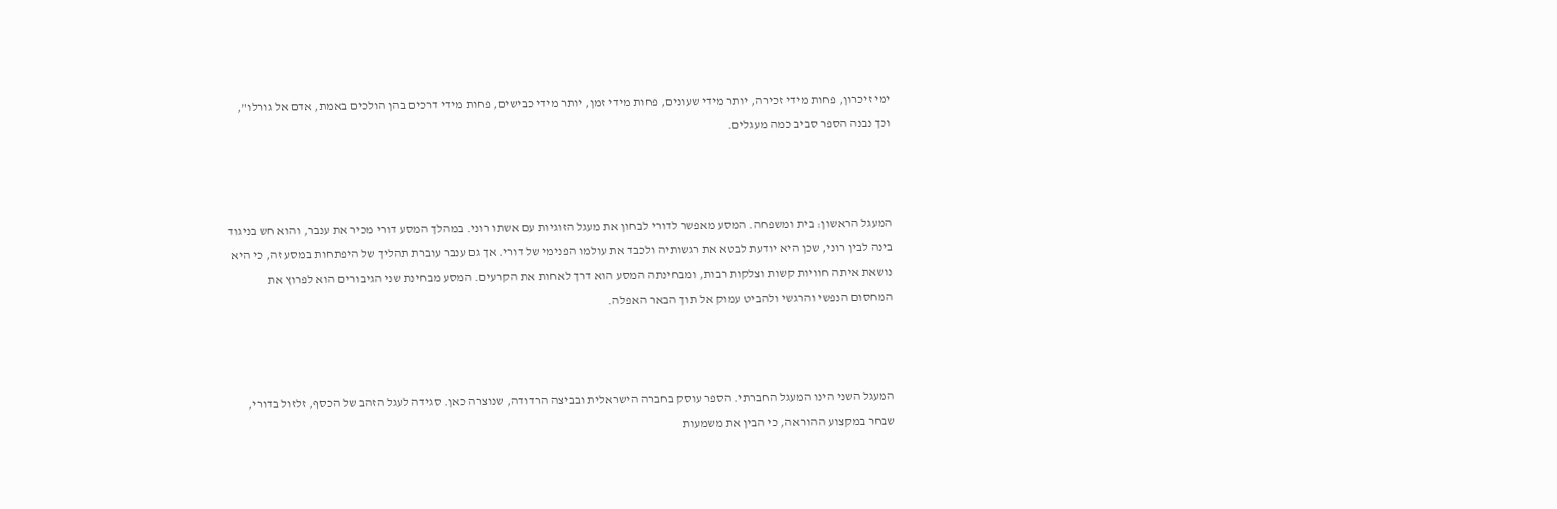ימי זיכרון, פחות מידי זכירה, יותר מידי שעונים, פחות מידי זמן, יותר מידי כבישים, פחות מידי דרכים בהן הולכים באמת, אדם אל גורלו", וכך נבנה הספר סביב כמה מעגלים.



המעגל הראשון: בית ומשפחה. המסע מאפשר לדורי לבחון את מעגל הזוגיות עם אשתו רוני. במהלך המסע דורי מכיר את ענבר, והוא חש בניגוד בינה לבין רוני, שכן היא יודעת לבטא את רגשותיה ולכבד את עולמו הפנימי של דורי. אך גם ענבר עוברת תהליך של היפתחות במסע זה, כי היא נושאת איתה חוויות קשות וצלקות רבות, ומבחינתה המסע הוא דרך לאחות את הקרעים. המסע מבחינת שני הגיבורים הוא לפרוץ את המחסום הנפשי והרגשי ולהביט עמוק אל תוך הבאר האפלה.



המעגל השני הינו המעגל החברתי. הספר עוסק בחברה הישראלית ובביצה הרדודה, שנוצרה כאן. סגידה לעגל הזהב של הכסף, זלזול בדורי, שבחר במקצוע ההוראה, כי הבין את משמעות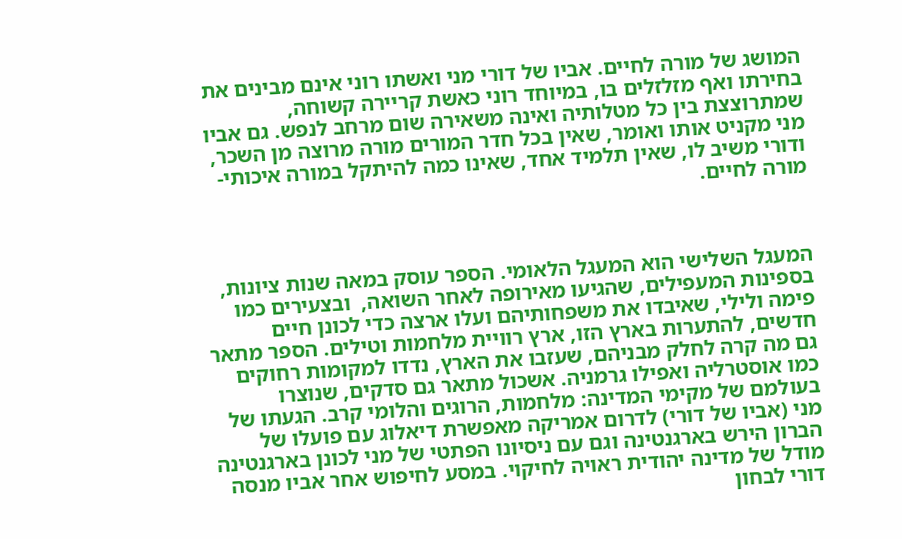המושג של מורה לחיים. אביו של דורי מני ואשתו רוני אינם מבינים את בחירתו ואף מזלזלים בו, במיוחד רוני כאשת קריירה קשוחה, שמתרוצצת בין כל מטלותיה ואינה משאירה שום מרחב לנפש. גם אביו מני מקניט אותו ואומר, שאין בכל חדר המורים מורה מרוצה מן השכר, ודורי משיב לו, שאין תלמיד אחד, שאינו כמה להיתקל במורה איכותי- מורה לחיים.



המעגל השלישי הוא המעגל הלאומי. הספר עוסק במאה שנות ציונות, בספינות המעפילים, שהגיעו מאירופה לאחר השואה,  ובצעירים כמו פימה ולילי, שאיבדו את משפחותיהם ועלו ארצה כדי לכונן חיים חדשים, להתערות בארץ הזו, ארץ רוויית מלחמות וטילים. הספר מתאר גם מה קרה לחלק מבניהם, שעזבו את הארץ, נדדו למקומות רחוקים כמו אוסטרליה ואפילו גרמניה. אשכול מתאר גם סדקים, שנוצרו בעולמם של מקימי המדינה: מלחמות, הרוגים והלומי קרב. הגעתו של מני (אביו של דורי) לדרום אמריקה מאפשרת דיאלוג עם פועלו של הברון הירש בארגנטינה וגם עם ניסיונו הפתטי של מני לכונן בארגנטינה מודל של מדינה יהודית ראויה לחיקוי. במסע לחיפוש אחר אביו מנסה דורי לבחון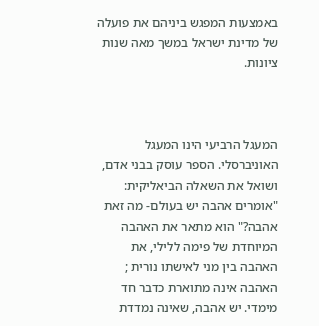באמצעות המפגש ביניהם את פועלה של מדינת ישראל במשך מאה שנות ציונות.



המעגל הרביעי הינו המעגל האוניברסלי. הספר עוסק בבני אדם, ושואל את השאלה הביאליקית: "אומרים אהבה יש בעולם- מה זאת אהבה?" הוא מתאר את האהבה המיוחדת של פימה ללילי, את האהבה בין מני לאישתו נורית ; האהבה אינה מתוארת כדבר חד מימדי. יש אהבה, שאינה נמדדת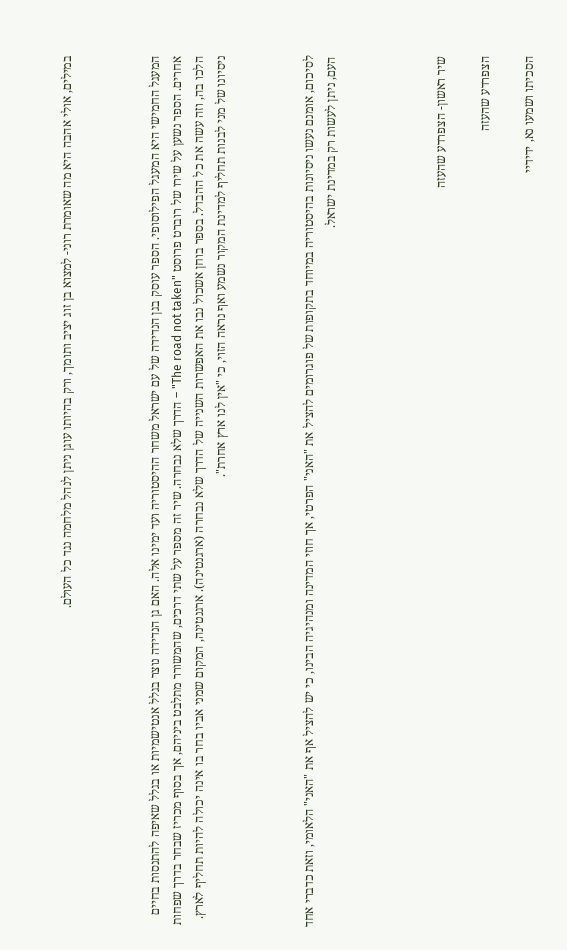במילים, אולי אהבה היא מה שאומרת רוני- למצוא בן זוג יציב ותומך, ורק בהיותו עוגן ניתן לנהל מלחמה נגד כל העולם.



המעגל החמישי היא המעגל הפילוסופי. הספר עוסק בגן הנדידה של עם ישראל משחר ההיסטוריה ועד ימינו אלה. האם גן הנדידה נוצר בגלל אנטישמיות או בגלל שאיפה להתנסות בחיים אחרים. הספר נשען על שירו של רוברט פרוסט "The road not taken" – הדרך שלא נבחרה. שיר זה מספר על שתי דרכים, שהמשורר מתלבט ביניהם, אך בסוף מכריז שבחר בדרך שפחות הלכו בה, וזה עשה את כל ההבדל. בספר בוחן אשכול נבו את האפשרות השנייה של הדרך שלא נבחרה (ארגנטינה). ארגנטינה, המקום שמני אביו בחר בו אינה יכולה להיות תחליף לארץ. ניסיונו של מני לבנות תחליף למדינת המקור נשמע ואף נראה הזוי, כי "אין לנו ארץ אחרת".



לסיכום, אומנם נעשו ניסיונות בהיסטוריה במיוחד בתקופות של פוגרומים להציל את "האני" הפרטי, אך חוזי המדינה ומנהיגיה הבינו, כי יש להציל אף את "האני" הלאומי, וזאת כדברי אחד העם, ניתן לעשות רק במדינת ישראל.




שיר ראשון- הצפרדע שהעזה

הצפרדע שהעזה

הסכיתו ושמעו נא, ידידיי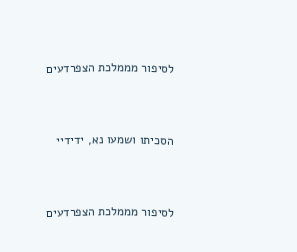לסיפור מממלכת הצפרדעים



הסכיתו ושמעו נא, ידידיי



לסיפור מממלכת הצפרדעים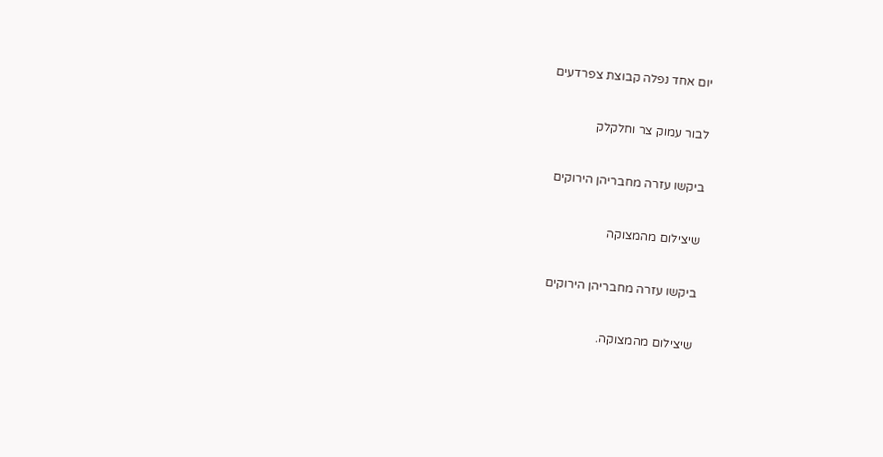יום אחד נפלה קבוצת צפרדעים



לבור עמוק צר וחלקלק



ביקשו עזרה מחבריהן הירוקים



שיצילום מהמצוקה



ביקשו עזרה מחבריהן הירוקים



שיצילום מהמצוקה.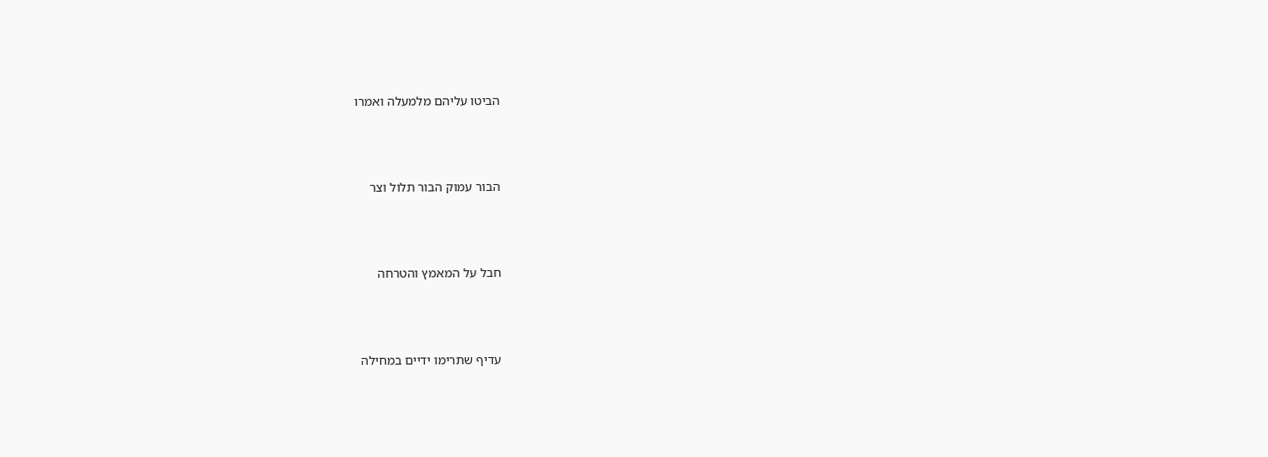הביטו עליהם מלמעלה ואמרו



הבור עמוק הבור תלול וצר



חבל על המאמץ והטרחה



עדיף שתרימו ידיים במחילה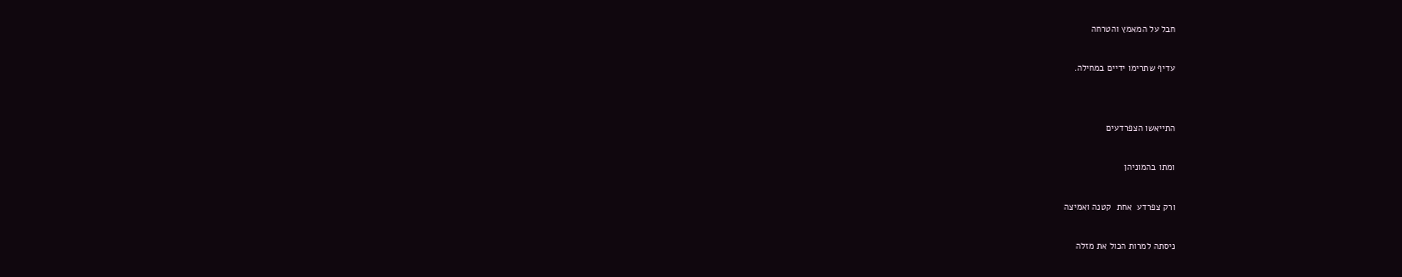חבל על המאמץ והטרחה



עדיף שתרימו ידיים במחילה.





התייאשו הצפרדעים



ומתו בהמוניהן



ורק צפרדע  אחת  קטנה ואמיצה



ניסתה למרות הכול את מזלה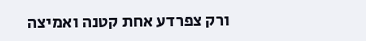ורק צפרדע אחת קטנה ואמיצה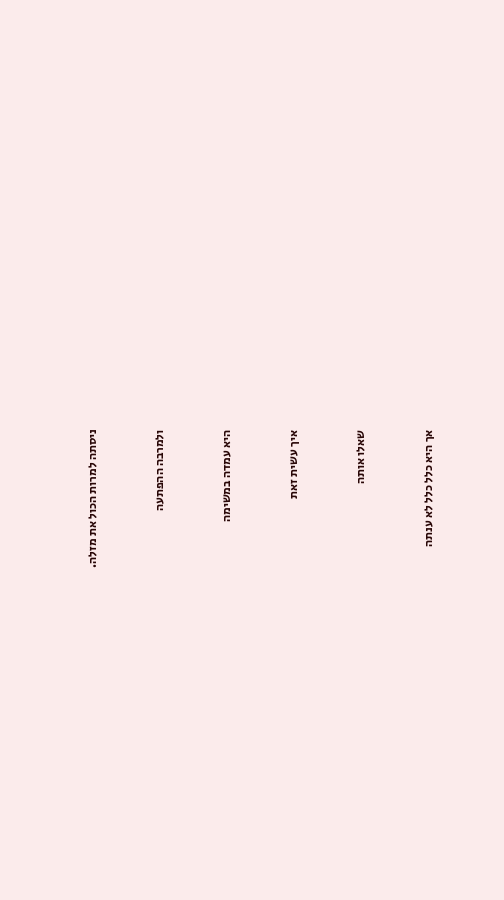ניסתה למרות הכול את מזלה.



ולמרבה ההפתעה



היא עמדה במשימה



איך עשית זאת



שאלו אותה



אך היא כלל כלל לא ענתה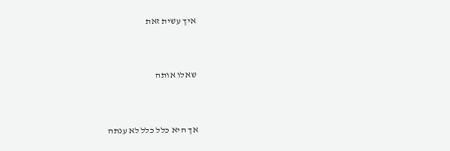איך עשית זאת



שאלו אותה



אך היא כלל כלל לא ענתה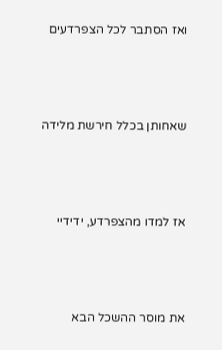ואז הסתבר לכל הצפרדעים



שאחותן בכלל חירשת מלידה



אז למדו מהצפרדע, ידידיי



את מוסר ההשכל הבא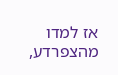אז למדו מהצפרדע,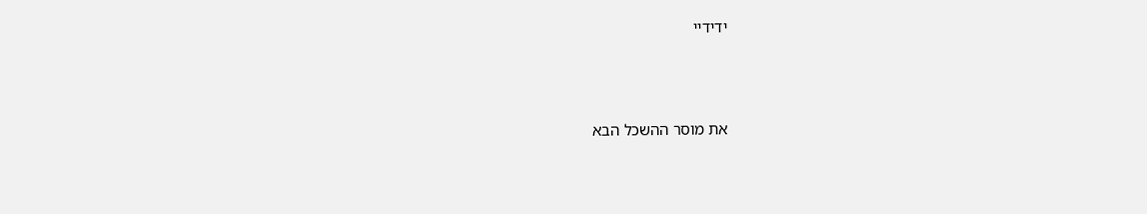ידידיי



את מוסר ההשכל הבא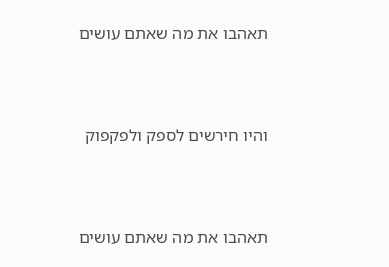תאהבו את מה שאתם עושים



והיו חירשים לספק ולפקפוק



תאהבו את מה שאתם עושים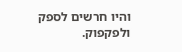והיו חרשים לספק ולפקפוק.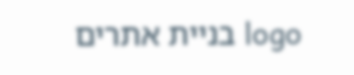logo בניית אתרים